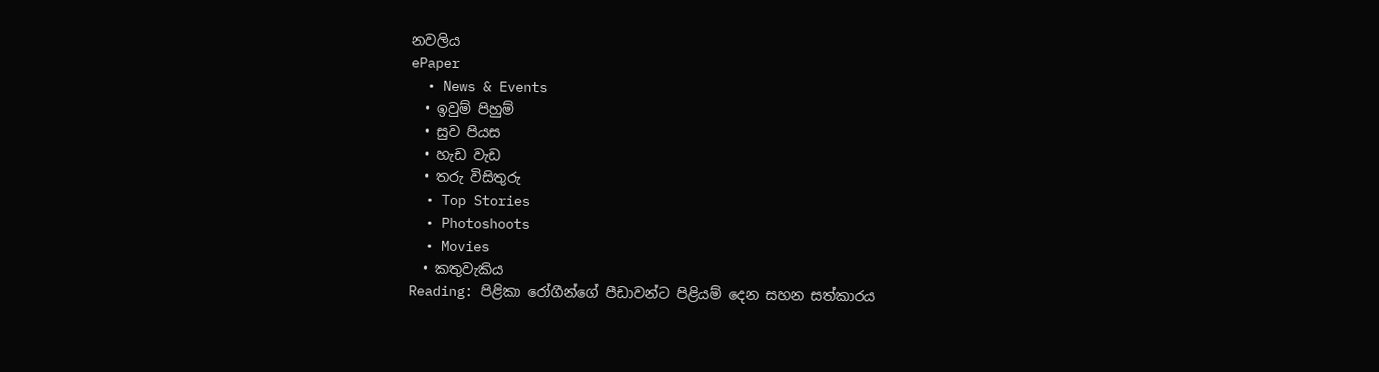නවලිය
ePaper
  • News & Events
  • ඉවුම් පිහුම්
  • සුව පියස
  • හැඩ වැඩ
  • තරු විසිතුරු
  • Top Stories
  • Photoshoots
  • Movies
  • කතුවැකිය
Reading: පිළිකා රෝගීන්ගේ පීඩාවන්ට පිළියම් දෙන සහන සත්කාරය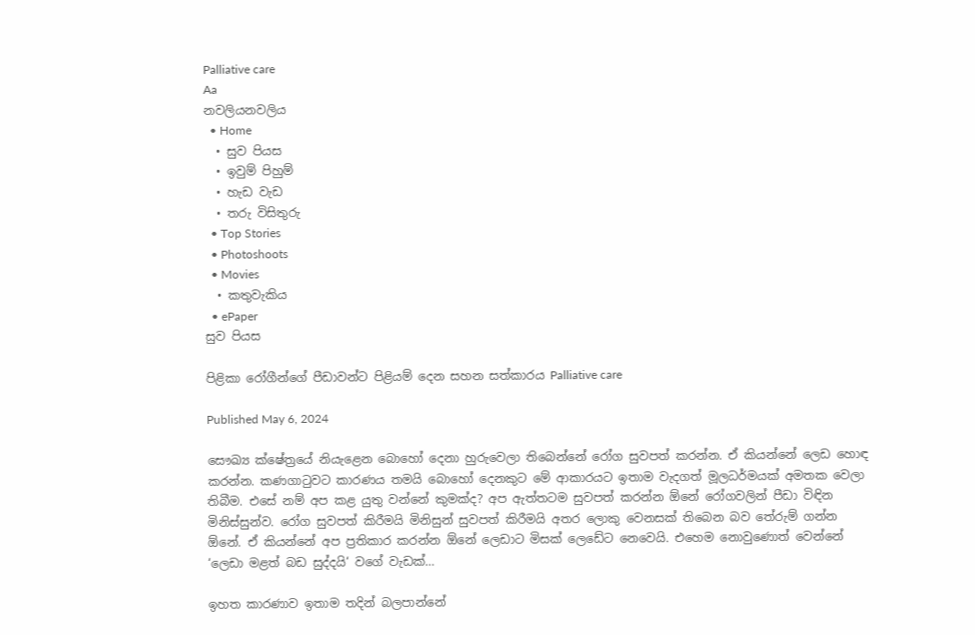Palliative care
Aa
නවලියනවලිය
  • Home
  • සුව පියස
  • ඉවුම් පිහුම්
  • හැඩ වැඩ
  • තරු විසිතුරු
  • Top Stories
  • Photoshoots
  • Movies
  • කතුවැකිය
  • ePaper
සුව පියස

පිළිකා රෝගීන්ගේ පීඩාවන්ට පිළියම් දෙන සහන සත්කාරය Palliative care

Published May 6, 2024

සෞඛ්‍ය ක්ෂේත්‍රයේ නියැළෙන බොහෝ දෙනා හුරුවෙලා තිබෙන්නේ රෝග සුවපත් කරන්න. ඒ කියන්නේ ලෙඩ හොඳ කරන්න. කණගාටුවට කාරණය තමයි බොහෝ දෙනකුට මේ ආකාරයට ඉතාම වැදගත් මූලධර්මයක් අමතක වෙලා තිබීම. එසේ නම් අප කළ යුතු වන්නේ කුමක්ද? අප ඇත්තටම සුවපත් කරන්න ඕනේ රෝගවලින් පීඩා විඳින මිනිස්සුන්ව. රෝග සුවපත් කිරීමයි මිනිසුන් සුවපත් කිරීමයි අතර ලොකු වෙනසක් තිබෙන බව තේරුම් ගන්න ඕනේ. ඒ කියන්නේ අප ප්‍රතිකාර කරන්න ඕනේ ලෙඩාට මිසක් ලෙඩේට නෙවෙයි. එහෙම නොවුණොත් වෙන්නේ ‘ලෙඩා මළත් බඩ සුද්දයි‘ වගේ වැඩක්…

ඉහත කාරණාව ඉතාම තදින් බලපාන්නේ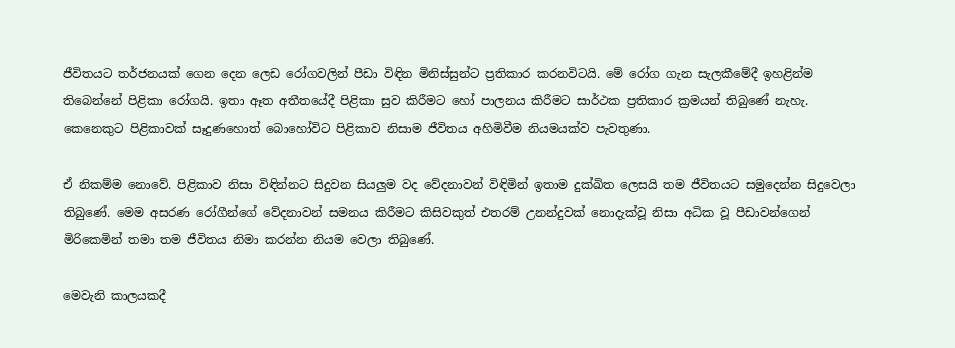ජීවිතයට තර්ජනයක් ගෙන දෙන ලෙඩ රෝගවලින් පීඩා විඳින මිනිස්සුන්ට ප්‍රතිකාර කරනවිටයි. මේ රෝග ගැන සැලකීමේදී ඉහළින්ම තිබෙන්නේ පිළිකා රෝගයි. ඉතා ඈත අතීතයේදී පිළිකා සුව කිරීමට හෝ පාලනය කිරීමට සාර්ථක ප්‍රතිකාර ක්‍රමයන් තිබුණේ නැහැ. කෙනෙකුට පිළිකාවක් සෑදුණහොත් බොහෝවිට පිළිකාව නිසාම ජීවිතය අහිමිවීම නියමයක්ව පැවතුණා.

ඒ නිකම්ම නොවේ. පිළිකාව නිසා විඳින්නට සිදුවන සියලුම වද වේදනාවන් විඳිමින් ඉතාම දුක්ඛිත ලෙසයි තම ජීවිතයට සමුදෙන්න සිදුවෙලා තිබුණේ. මෙම අසරණ රෝගීන්ගේ වේදනාවන් සමනය කිරීමට කිසිවකුත් එතරම් උනන්දුවක් නොදැක්වූ නිසා අධික වූ පීඩාවන්ගෙන් මිරිකෙමින් තමා තම ජීවිතය නිමා කරන්න නියම වෙලා තිබුණේ.

මෙවැනි කාලයකදී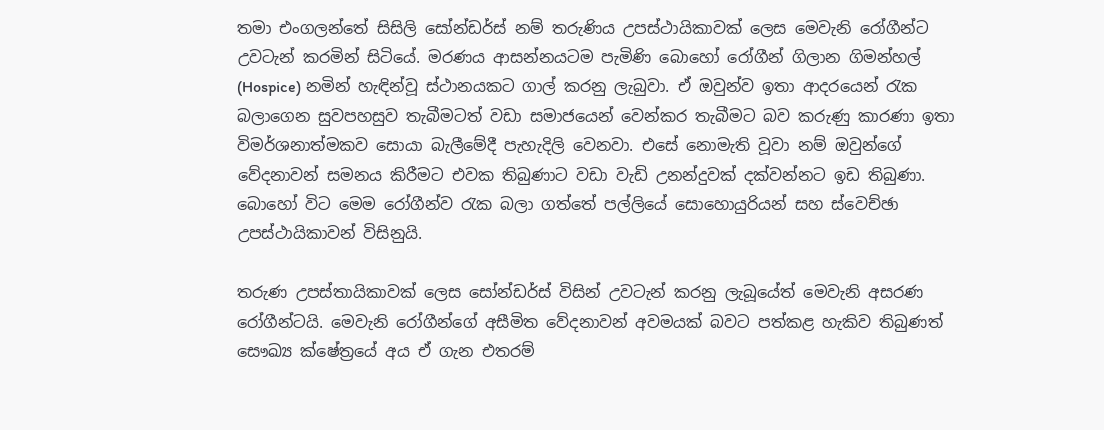තමා එංගලන්තේ සිසිලි සෝන්ඩර්ස් නම් තරුණිය උපස්ථායිකාවක් ලෙස මෙවැනි රෝගීන්ට උවටැන් කරමින් සිටියේ. මරණය ආසන්නයටම පැමිණි බොහෝ රෝගීන් ගිලාන ගිමන්හල් (Hospice) නමින් හැඳින්වූ ස්ථානයකට ගාල් කරනු ලැබුවා. ඒ ඔවුන්ව ඉතා ආදරයෙන් රැක බලාගෙන සුවපහසුව තැබීමටත් වඩා සමාජයෙන් වෙන්කර තැබීමට බව කරුණු කාරණා ඉතා විමර්ශනාත්මකව සොයා බැලීමේදී පැහැදිලි වෙනවා. එසේ නොමැති වූවා නම් ඔවුන්ගේ වේදනාවන් සමනය කිරීමට එවක තිබුණාට වඩා වැඩි උනන්දුවක් දක්වන්නට ඉඩ තිබුණා. බොහෝ විට මෙම රෝගීන්ව රැක බලා ගත්තේ පල්ලියේ සොහොයුරියන් සහ ස්වෙච්ඡා උපස්ථායිකාවන් විසිනුයි.

තරුණ උපස්තායිකාවක් ලෙස සෝන්ඩර්ස් විසින් උවටැන් කරනු ලැබූයේත් මෙවැනි අසරණ රෝගීන්ටයි. මෙවැනි රෝගීන්ගේ අසීමිත වේදනාවන් අවමයක් බවට පත්කළ හැකිව තිබුණත් සෞඛ්‍ය ක්ෂේත්‍රයේ අය ඒ ගැන එතරම්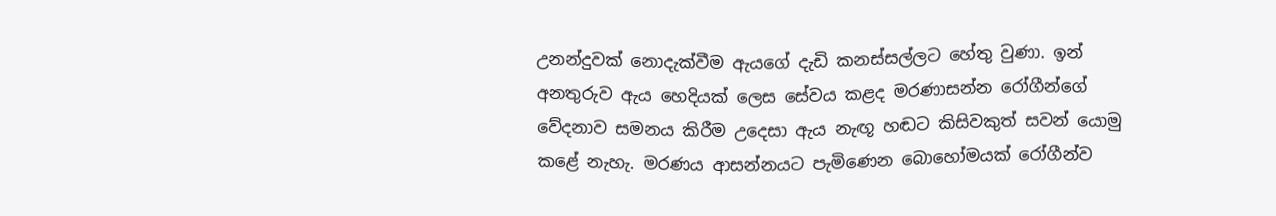උනන්දුවක් නොදැක්වීම ඇයගේ දැඩි කනස්සල්ලට හේතු වුණා. ඉන් අනතුරුව ඇය හෙදියක් ලෙස සේවය කළද මරණාසන්න රෝගීන්ගේ වේදනාව සමනය කිරීම උදෙසා ඇය නැඟූ හඬට කිසිවකුත් සවන් යොමු කළේ නැහැ. මරණය ආසන්නයට පැමිණෙන බොහෝමයක් රෝගීන්ව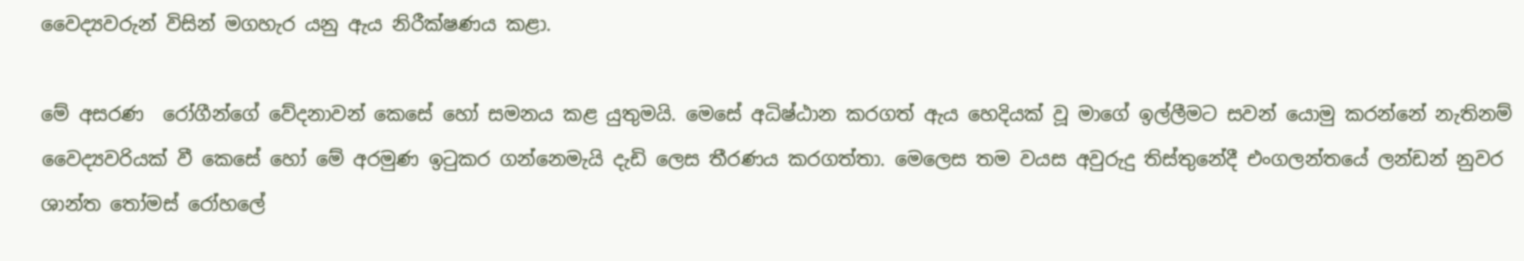වෛද්‍යවරුන් විසින් මගහැර යනු ඇය නිරීක්ෂණය කළා.

මේ අසරණ  රෝගීන්ගේ වේදනාවන් කෙසේ හෝ සමනය කළ යුතුමයි. මෙසේ අධිෂ්ඨාන කරගත් ඇය හෙදියක් වූ මාගේ ඉල්ලීමට සවන් යොමු කරන්නේ නැතිනම් වෛද්‍යවරියක් වී කෙසේ හෝ මේ අරමුණ ඉටුකර ගන්නෙමැයි දැඩි ලෙස තීරණය කරගත්තා. මෙලෙස තම වයස අවුරුදු තිස්තුනේදී එංගලන්තයේ ලන්ඩන් නුවර ශාන්ත තෝමස් රෝහලේ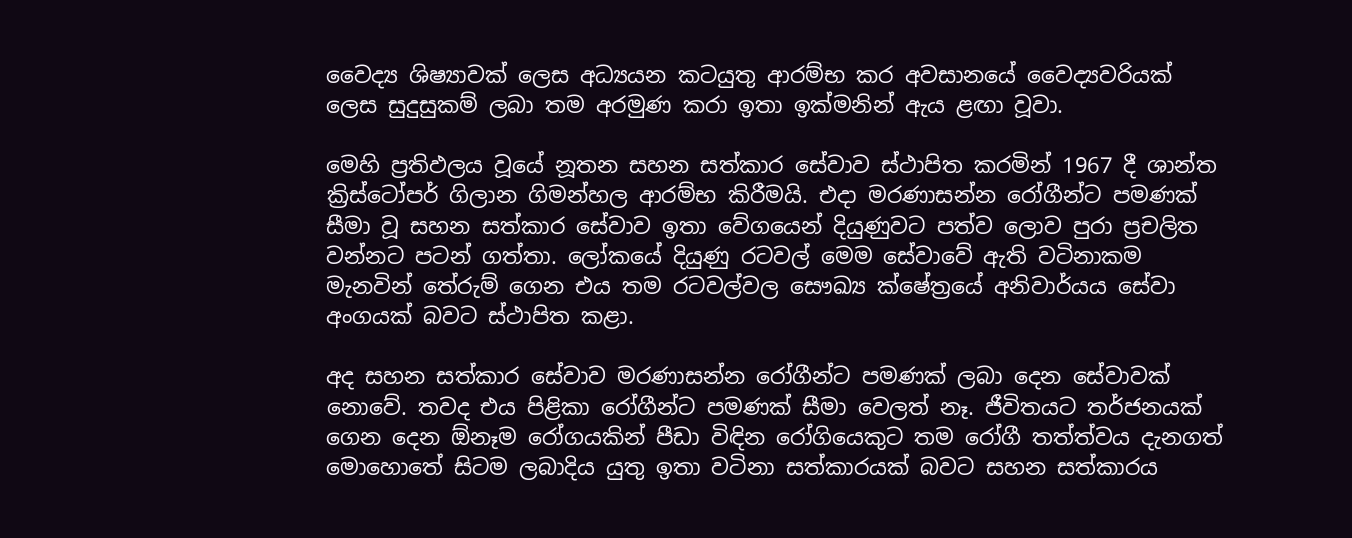වෛද්‍ය ශිෂ්‍යාවක් ලෙස අධ්‍යයන කටයුතු ආරම්භ කර අවසානයේ වෛද්‍යවරියක් ලෙස සුදුසුකම් ලබා තම අරමුණ කරා ඉතා ඉක්මනින් ඇය ළඟා වූවා.

මෙහි ප්‍රතිඵලය වූයේ නූතන සහන සත්කාර සේවාව ස්ථාපිත කරමින් 1967 දී ශාන්ත ක්‍රිස්ටෝපර් ගිලාන ගිමන්හල ආරම්භ කිරීමයි. එදා මරණාසන්න රෝගීන්ට පමණක් සීමා වූ සහන සත්කාර සේවාව ඉතා වේගයෙන් දියුණුවට පත්ව ලොව පුරා ප්‍රචලිත වන්නට පටන් ගත්තා. ලෝකයේ දියුණු රටවල් මෙම සේවාවේ ඇති වටිනාකම මැනවින් තේරුම් ගෙන එය තම රටවල්වල සෞඛ්‍ය ක්ෂේත්‍රයේ අනිවාර්යය සේවා අංගයක් බවට ස්ථාපිත කළා.

අද සහන සත්කාර සේවාව මරණාසන්න රෝගීන්ට පමණක් ලබා දෙන සේවාවක් නොවේ. තවද එය පිළිකා රෝගීන්ට පමණක් සීමා වෙලත් නෑ. ජීවිතයට තර්ජනයක් ගෙන දෙන ඕනෑම රෝගයකින් පීඩා විඳින රෝගියෙකුට තම රෝගී තත්ත්වය දැනගත් මොහොතේ සිටම ලබාදිය යුතු ඉතා වටිනා සත්කාරයක් බවට සහන සත්කාරය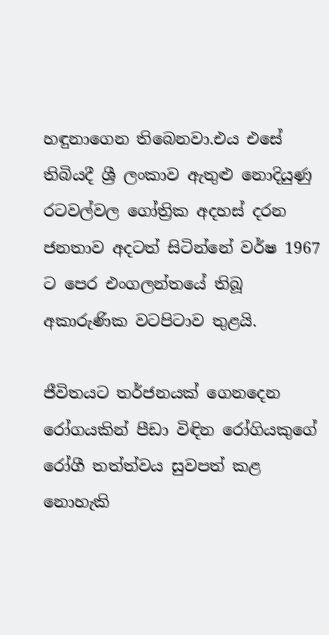හඳුනාගෙන තිබෙනවා.එය එසේ තිබියදී ශ්‍රී ලංකාව ඇතුළු නොදියුණු රටවල්වල ගෝත්‍රික අදහස් දරන ජනතාව අදටත් සිටින්නේ වර්ෂ 1967 ට පෙර එංගලන්තයේ තිබූ අකාරුණික වටපිටාව තුළයි.

ජීවිතයට තර්ජනයක් ගෙනදෙන රෝගයකින් පීඩා විඳින රෝගියකුගේ රෝගී තත්ත්වය සුවපත් කළ නොහැකි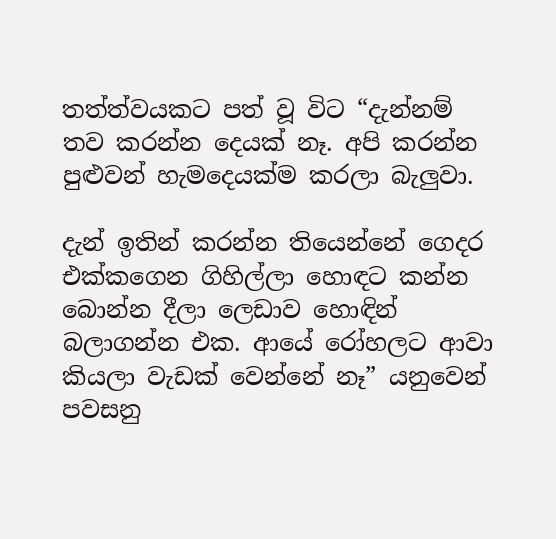තත්ත්වයකට පත් වූ විට “දැන්නම් තව කරන්න දෙයක් නෑ. අපි කරන්න පුළුවන් හැමදෙයක්ම කරලා බැලුවා.

දැන් ඉතින් කරන්න තියෙන්නේ ගෙදර එක්කගෙන ගිහිල්ලා හොඳට කන්න බොන්න දීලා ලෙඩාව හොඳින් බලාගන්න එක. ආයේ රෝහලට ආවා කියලා වැඩක් වෙන්නේ නෑ” යනුවෙන් පවසනු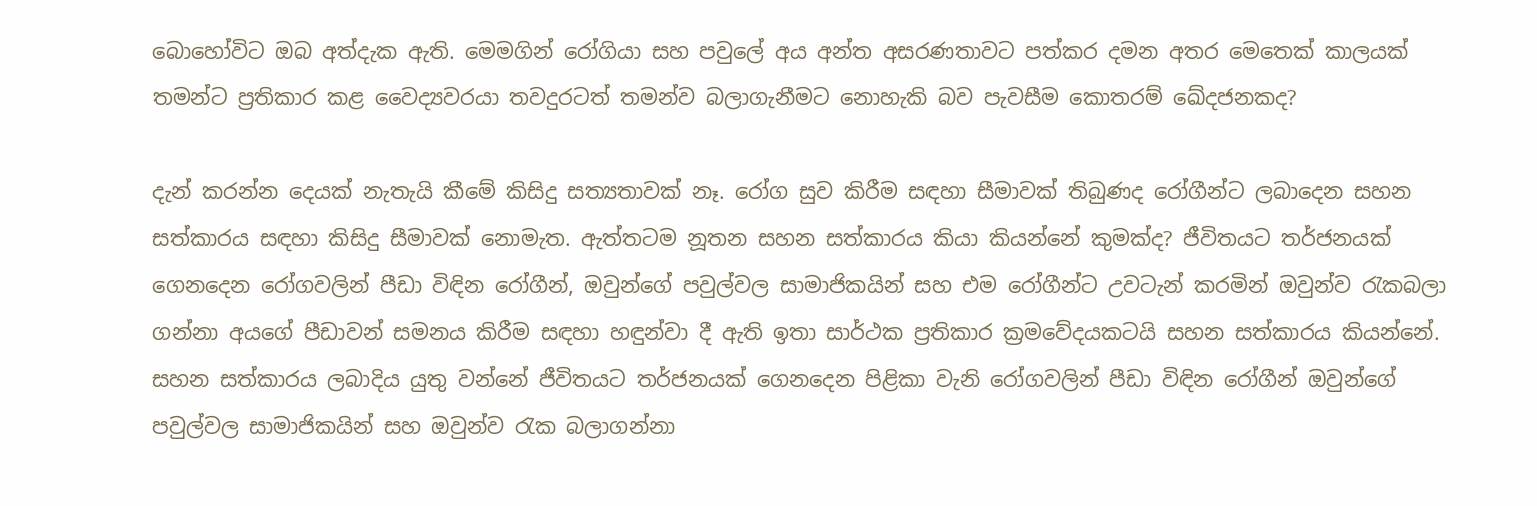බොහෝවිට ඔබ අත්දැක ඇති. මෙමගින් රෝගියා සහ පවුලේ අය අන්ත අසරණතාවට පත්කර දමන අතර මෙතෙක් කාලයක් තමන්ට ප්‍රතිකාර කළ වෛද්‍යවරයා තවදුරටත් තමන්ව බලාගැනීමට නොහැකි බව පැවසීම කොතරම් ඛේදජනකද?

දැන් කරන්න දෙයක් නැතැයි කීමේ කිසිදු සත්‍යතාවක් නෑ. රෝග සුව කිරීම සඳහා සීමාවක් තිබුණද රෝගීන්ට ලබාදෙන සහන සත්කාරය සඳහා කිසිදු සීමාවක් නොමැත. ඇත්තටම නූතන සහන සත්කාරය කියා කියන්නේ කුමක්ද? ජීවිතයට තර්ජනයක් ගෙනදෙන රෝගවලින් පීඩා විඳින රෝගීන්, ඔවුන්ගේ පවුල්වල සාමාජිකයින් සහ එම රෝගීන්ට උවටැන් කරමින් ඔවුන්ව රැකබලා ගන්නා අයගේ පීඩාවන් සමනය කිරීම සඳහා හඳුන්වා දී ඇති ඉතා සාර්ථක ප්‍රතිකාර ක්‍රමවේදයකටයි සහන සත්කාරය කියන්නේ. සහන සත්කාරය ලබාදිය යුතු වන්නේ ජීවිතයට තර්ජනයක් ගෙනදෙන පිළිකා වැනි රෝගවලින් පීඩා විඳින රෝගීන් ඔවුන්ගේ පවුල්වල සාමාජිකයින් සහ ඔවුන්ව රැක බලාගන්නා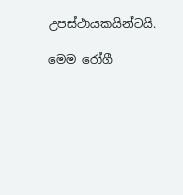උපස්ථායකයින්ටයි.

මෙම රෝගී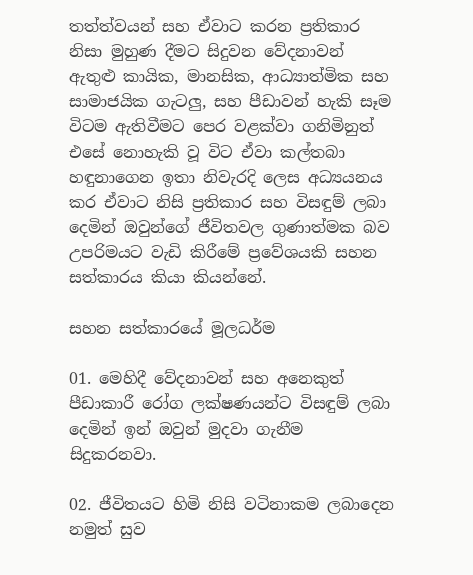තත්ත්වයන් සහ ඒවාට කරන ප්‍රතිකාර නිසා මුහුණ දීමට සිදුවන වේදනාවන් ඇතුළු කායික, මානසික, ආධ්‍යාත්මික සහ සාමාජයික ගැටලු, සහ පීඩාවන් හැකි සෑම විටම ඇතිවීමට පෙර වළක්වා ගනිමිනුත් එසේ නොහැකි වූ විට ඒවා කල්තබා හඳුනාගෙන ඉතා නිවැරදි ලෙස අධ්‍යයනය කර ඒවාට නිසි ප්‍රතිකාර සහ විසඳුම් ලබා දෙමින් ඔවුන්ගේ ජීවිතවල ගුණාත්මක බව උපරිමයට වැඩි කිරීමේ ප්‍රවේශයකි සහන සත්කාරය කියා කියන්නේ.

සහන සත්කාරයේ මූලධර්ම

01. මෙහිදී වේදනාවන් සහ අනෙකුත් පීඩාකාරී රෝග ලක්ෂණයන්ට විසඳුම් ලබා දෙමින් ඉන් ඔවුන් මුදවා ගැනීම සිදුකරනවා.

02. ජීවිතයට හිමි නිසි වටිනාකම ලබාදෙන නමුත් සුව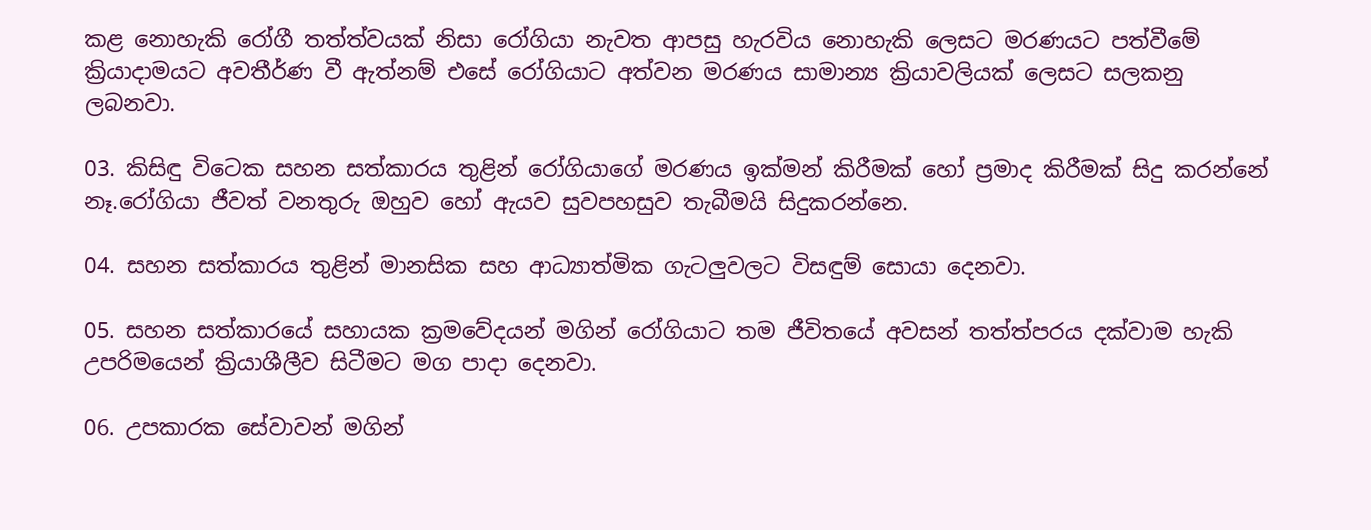කළ නොහැකි රෝගී තත්ත්වයක් නිසා රෝගියා නැවත ආපසු හැරවිය නොහැකි ලෙසට මරණයට පත්වීමේ ක්‍රියාදාමයට අවතීර්ණ වී ඇත්නම් එසේ රෝගියාට අත්වන මරණය සාමාන්‍ය ක්‍රියාවලියක් ලෙසට සලකනු ලබනවා.

03. කිසිඳු විටෙක සහන සත්කාරය තුළින් රෝගියාගේ මරණය ඉක්මන් කිරීමක් හෝ ප්‍රමාද කිරීමක් සිදු කරන්නේ නෑ.රෝගියා ජීවත් වනතුරු ඔහුව හෝ ඇයව සුවපහසුව තැබීමයි සිදුකරන්නෙ.

04. සහන සත්කාරය තුළින් මානසික සහ ආධ්‍යාත්මික ගැටලුවලට විසඳුම් සොයා දෙනවා.

05. සහන සත්කාරයේ සහායක ක්‍රමවේදයන් මගින් රෝගියාට තම ජීවිතයේ අවසන් තත්ත්පරය දක්වාම හැකි උපරිමයෙන් ක්‍රියාශීලීව සිටීමට මග පාදා දෙනවා.

06. උපකාරක සේවාවන් මගින්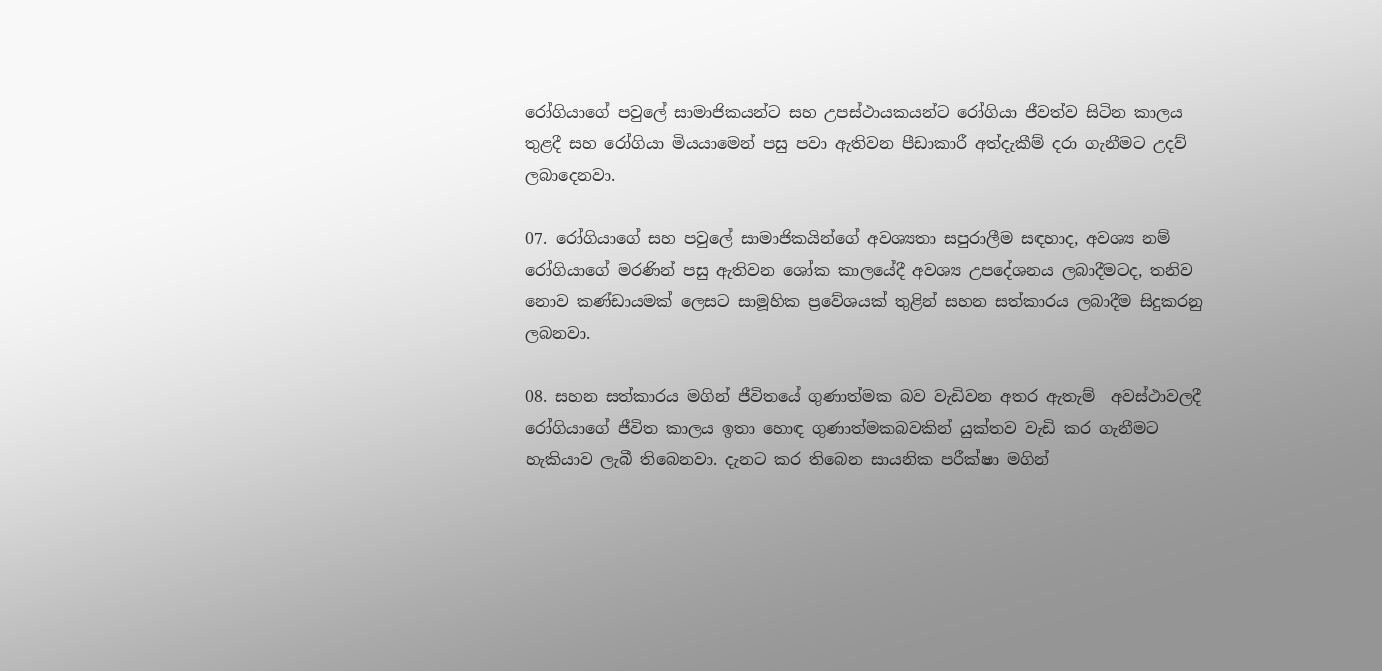රෝගියාගේ පවුලේ සාමාජිකයන්ට සහ උපස්ථායකයන්ට රෝගියා ජීවත්ව සිටින කාලය තුළදී සහ රෝගියා මියයාමෙන් පසු පවා ඇතිවන පීඩාකාරී අත්දැකීම් දරා ගැනීමට උදව් ලබාදෙනවා.

07. රෝගියාගේ සහ පවුලේ සාමාජිකයින්ගේ අවශ්‍යතා සපුරාලීම සඳහාද, අවශ්‍ය නම් රෝගියාගේ මරණින් පසු ඇතිවන ශෝක කාලයේදී අවශ්‍ය උපදේශනය ලබාදීමටද, තනිව නොව කණ්ඩායමක් ලෙසට සාමූහික ප්‍රවේශයක් තුළින් සහන සත්කාරය ලබාදීම සිදුකරනු ලබනවා.

08. සහන සත්කාරය මගින් ජීවිතයේ ගුණාත්මක බව වැඩිවන අතර ඇතැම්  අවස්ථාවලදී රෝගියාගේ ජීවිත කාලය ඉතා හොඳ ගුණාත්මකබවකින් යුක්තව වැඩි කර ගැනීමට හැකියාව ලැබී තිබෙනවා. දැනට කර තිබෙන සායනික පරීක්ෂා මගින්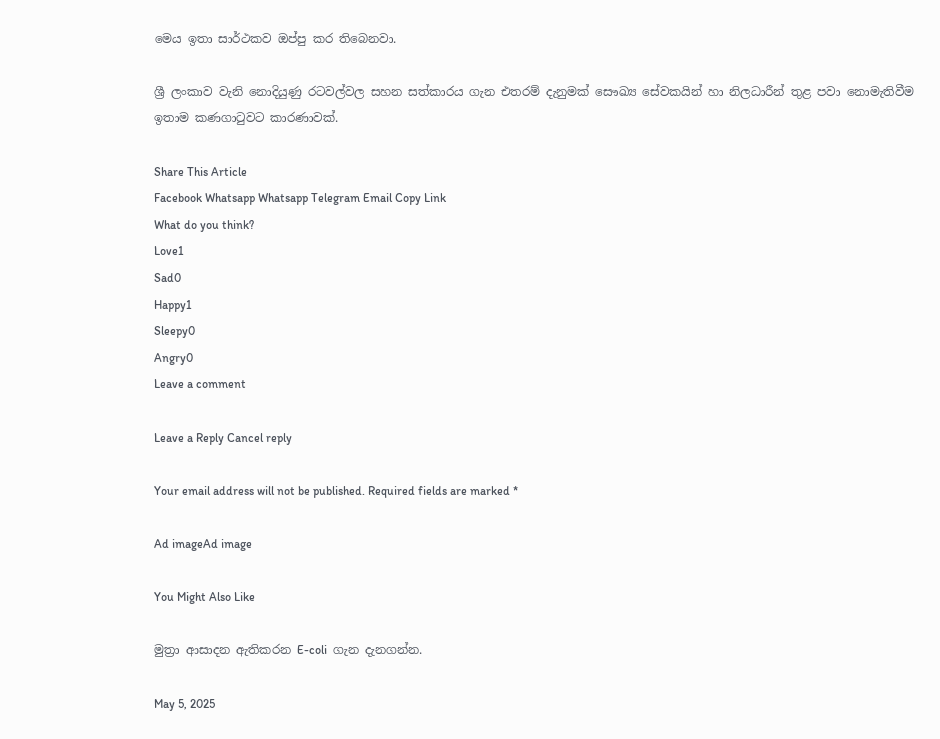මෙය ඉතා සාර්ථකව ඔප්පු කර තිබෙනවා.

ශ්‍රී ලංකාව වැනි නොදියුණු රටවල්වල සහන සත්කාරය ගැන එතරම් දැනුමක් සෞඛ්‍ය සේවකයින් හා නිලධාරීන් තුළ පවා නොමැතිවීම ඉතාම කණගාටුවට කාරණාවක්.

Share This Article
Facebook Whatsapp Whatsapp Telegram Email Copy Link
What do you think?
Love1
Sad0
Happy1
Sleepy0
Angry0
Leave a comment

Leave a Reply Cancel reply

Your email address will not be published. Required fields are marked *

Ad imageAd image

You Might Also Like

මුත්‍රා ආසාදන ඇතිකරන E-coli  ගැන දැනගන්න.

May 5, 2025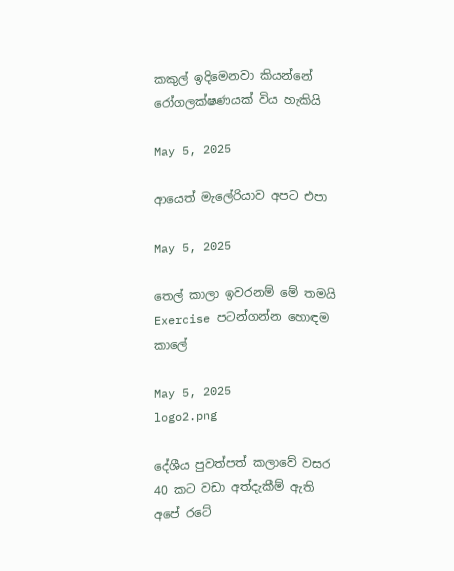කකුල් ඉදිමෙනවා කියන්නේ රෝගලක්ෂණයක් විය හැකියි

May 5, 2025

ආයෙත් මැලේරියාව අපට එපා

May 5, 2025

තෙල් කාලා ඉවරනම් මේ තමයි Exercise පටන්ගන්න හොඳම කාලේ

May 5, 2025
logo2.png

දේශීය පුවත්පත් කලාවේ වසර 40 කට වඩා අත්දැකීම් ඇති අපේ රටේ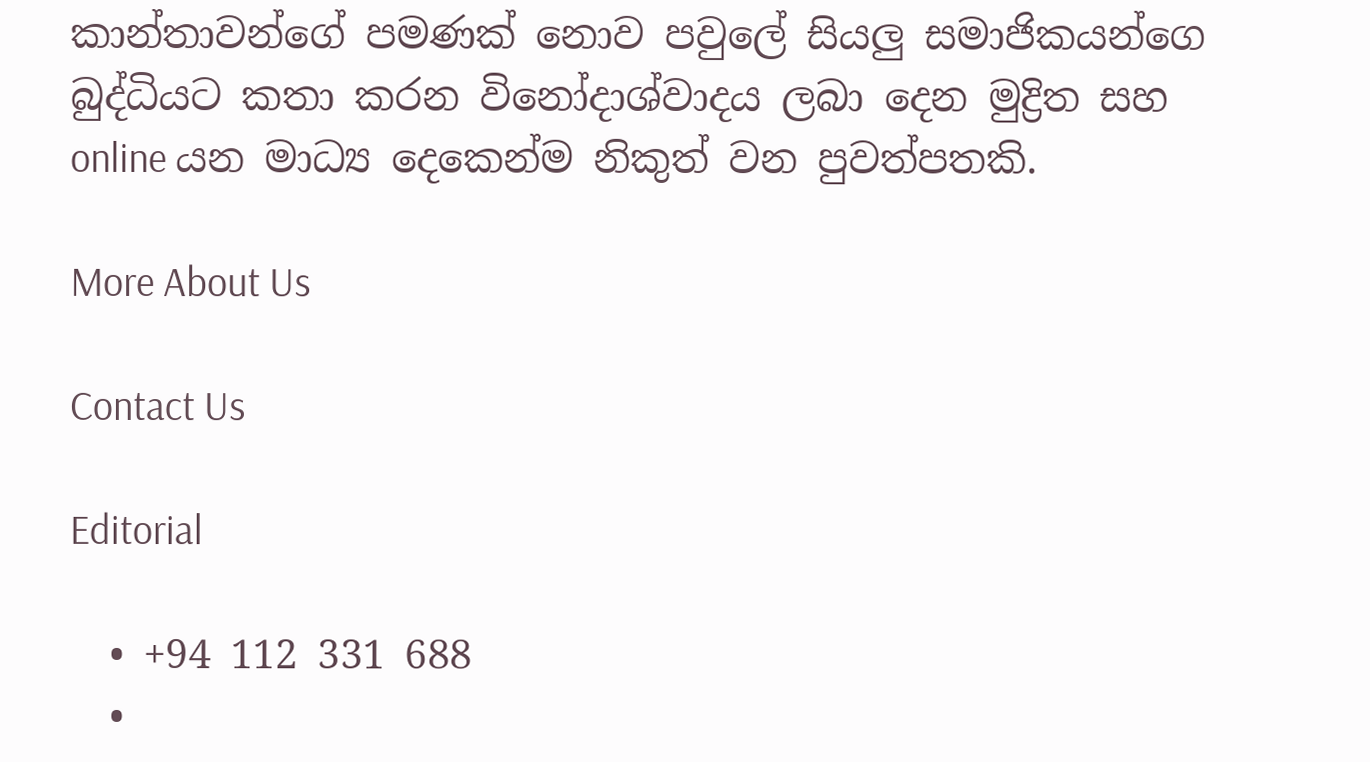කාන්තාවන්ගේ පමණක් නොව පවුලේ සියලු සමාජිකයන්ගෙ බුද්ධියට කතා කරන විනෝදාශ්වාදය ලබා දෙන මුද්‍රිත සහ online යන මාධ්‍ය දෙකෙන්ම නිකුත් වන පුවත්පතකි.

More About Us

Contact Us

Editorial

  • +94 112 331 688
  •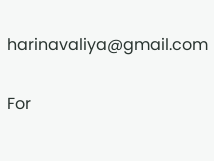harinavaliya@gmail.com

For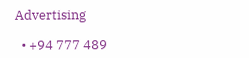Advertising

  • +94 777 489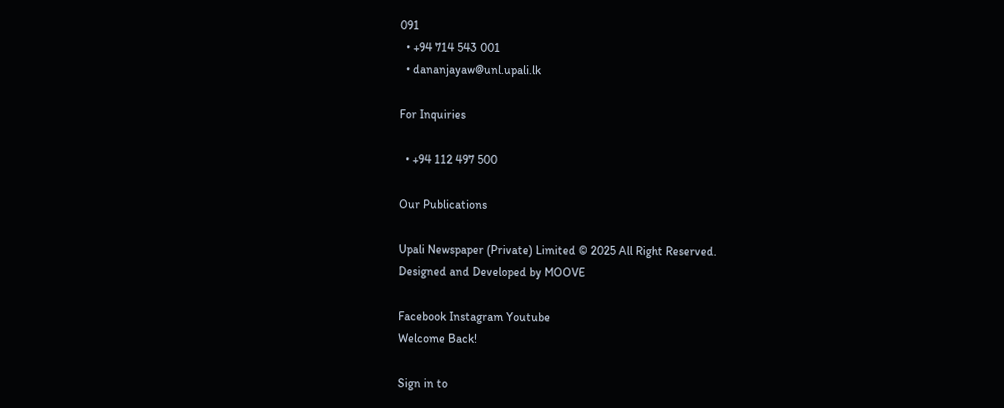091
  • +94 714 543 001
  • dananjayaw@unl.upali.lk

For Inquiries

  • +94 112 497 500

Our Publications

Upali Newspaper (Private) Limited © 2025 All Right Reserved.
Designed and Developed by MOOVE

Facebook Instagram Youtube
Welcome Back!

Sign in to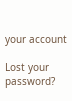your account

Lost your password?